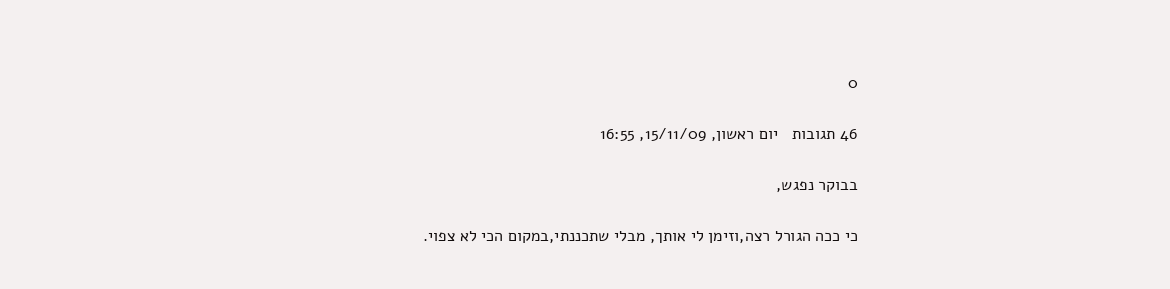0

46 תגובות   יום ראשון, 15/11/09, 16:55

בבוקר נפגש,

כי ככה הגורל רצה,וזימן לי אותך, מבלי שתכננתי,במקום הכי לא צפוי.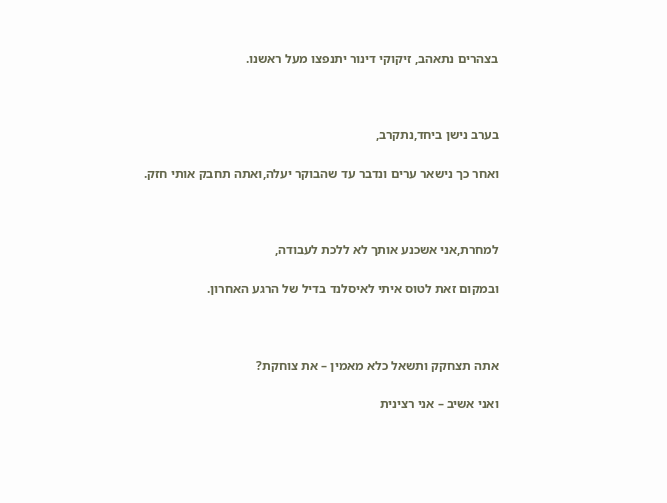בצהרים נתאהב, זיקוקי דינור יתנפצו מעל ראשנו.



בערב נישן ביחד,נתקרב,

ואחר כך נישאר ערים ונדבר עד שהבוקר יעלה,ואתה תחבק אותי חזק.



למחרת,אני אשכנע אותך לא ללכת לעבודה,

ובמקום זאת לטוס איתי לאיסלנד בדיל של הרגע האחרון.



אתה תצחקק ותשאל כלא מאמין – את צוחקת?

ואני אשיב – אני רצינית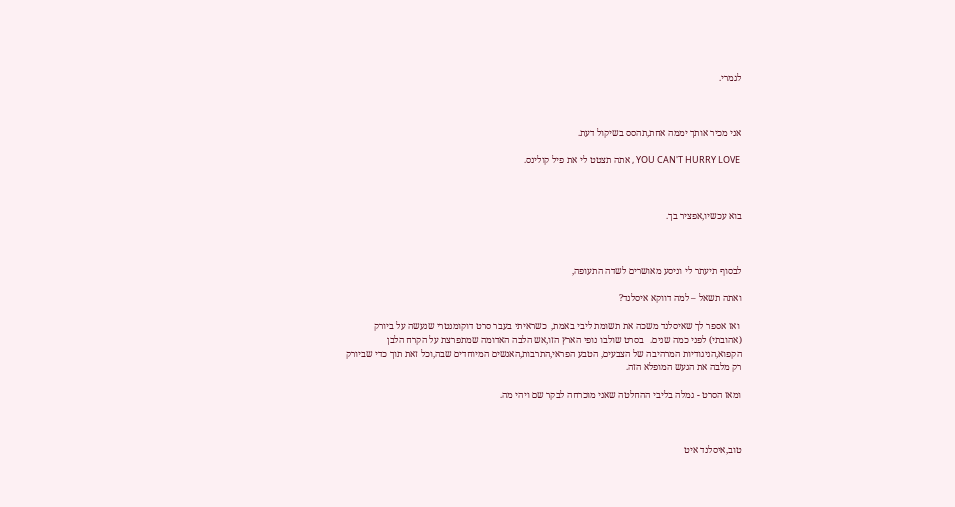לגמרי.



אני מכיר אותך יממה אחת,תהסס בשיקול דעת.

 YOU CAN'T HURRY LOVE , אתה תצטט לי את פיל קולינס.



בוא עכשיו,אפציר בך.



לבסוף תיעתר לי וניסע מאושרים לשדה התעופה,

ואתה תשאל – למה דווקא איסלנד?

 ואז אספר לך שאיסלנד משכה את תשומת ליבי באמת,  כשראיתי בעבר סרט דוקומנטרי שנעשה על ביורק (אהובתי) לפני כמה שנים.   בסרט שולבו נופי הארץ הזו,אש הלבה האדומה שמתפרצת על הקרח הלבן הקפוא,הניגודיות המרהיבה של הצבעים, הטבע הפראי,התרבות,האנשים המיוחדים שבה,וכל זאת תוך כדי שביורק רק מלבה את הגעש המופלא הזה.

ומאז הסרט - גמלה בליבי ההחלטה שאני מוכרחה לבקר שם ויהי מה.



טוב,איסלנד איט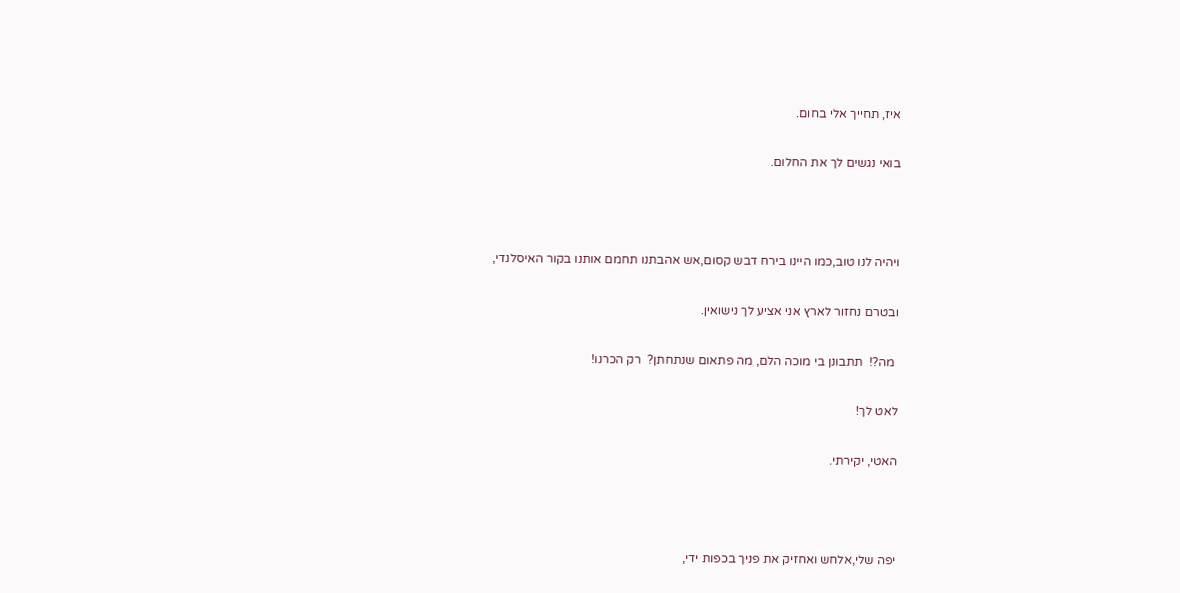איז, תחייך אלי בחום.

בואי נגשים לך את החלום.



ויהיה לנו טוב,כמו היינו בירח דבש קסום,אש אהבתנו תחמם אותנו בקור האיסלנדי,

ובטרם נחזור לארץ אני אציע לך נישואין.

 מה?!  תתבונן בי מוכה הלם, מה פתאום שנתחתן?  רק הכרנו!

לאט לך!

האטי, יקירתי.



יפה שלי,אלחש ואחזיק את פניך בכפות ידי,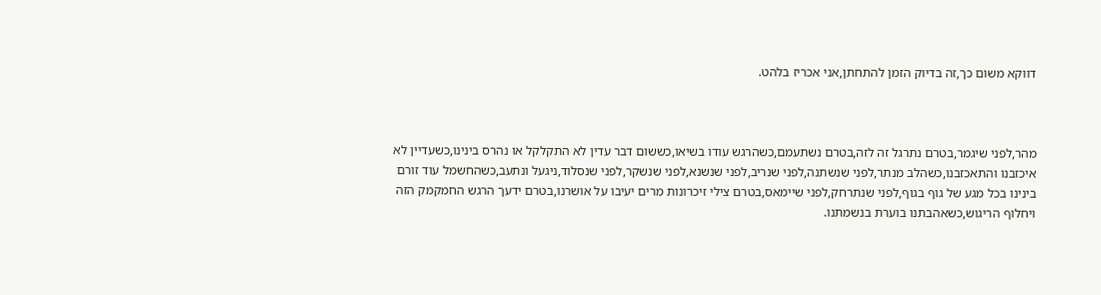דווקא משום כך,זה בדיוק הזמן להתחתן,אני אכריז בלהט.



מהר,לפני שיגמר,בטרם נתרגל זה לזה,בטרם נשתעמם,כשהרגש עודו בשיאו,כששום דבר עדין לא התקלקל או נהרס בינינו,כשעדיין לא איכזבנו והתאכזבנו,כשהלב מנתר,לפני שנשתנה,לפני שנריב,לפני שנשנא,לפני שנשקר,לפני שנסלוד,ניגעל ונתעב,כשהחשמל עוד זורם בינינו בכל מגע של גוף בגוף,לפני שנתרחק,לפני שיימאס,בטרם צילי זיכרונות מרים יעיבו על אושרנו,בטרם ידעך הרגש החמקמק הזה ויחלוף הריגוש,כשאהבתנו בוערת בנשמתנו.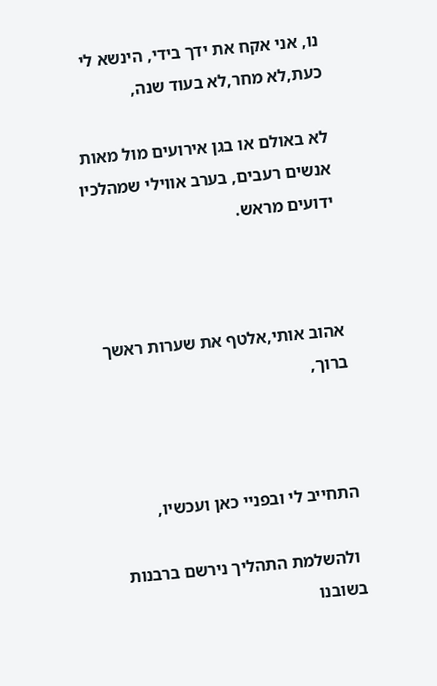נו, אני אקח את ידך בידי, הינשא לי כעת,לא מחר,לא בעוד שנה,

לא באולם או בגן אירועים מול מאות אנשים רעבים, בערב אווילי שמהלכיו ידועים מראש.



אהוב אותי,אלטף את שערות ראשך ברוך,



התחייב לי ובפניי כאן ועכשיו,

 ולהשלמת התהליך נירשם ברבנות בשובנו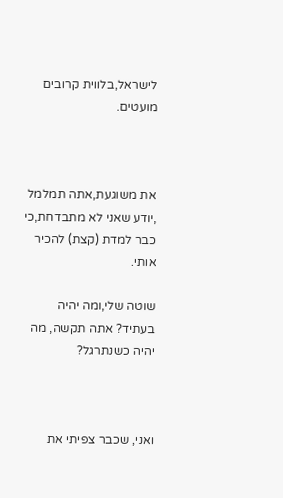לישראל,בלווית קרובים מועטים.



את משוגעת,אתה תמלמל ,יודע שאני לא מתבדחת,כי כבר למדת (קצת) להכיר אותי.

שוטה שלי,ומה יהיה בעתיד? אתה תקשה, מה יהיה כשנתרגל?



ואני, שכבר צפיתי את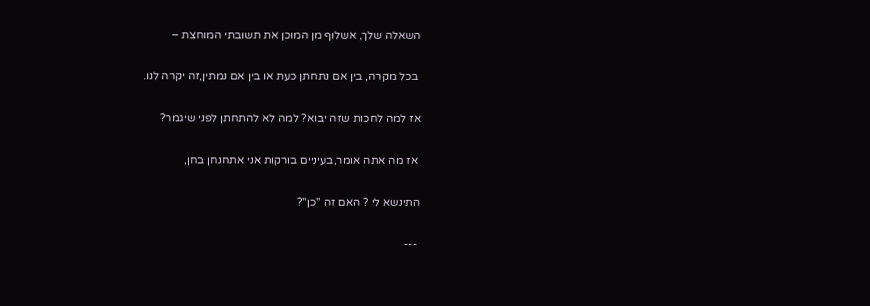השאלה שלך, אשלוף מן המוכן את תשובתי המוחצת –

 בכל מקרה, בין אם נתחתן כעת או בין אם נמתין,זה יקרה לנו.

אז למה לחכות שזה יבוא? למה לא להתחתן לפני שיגמר?

 אז מה אתה אומר,בעיניים בורקות אני אתחנחן בחן,

התינשא לי ? האם זה "כן"?

 ---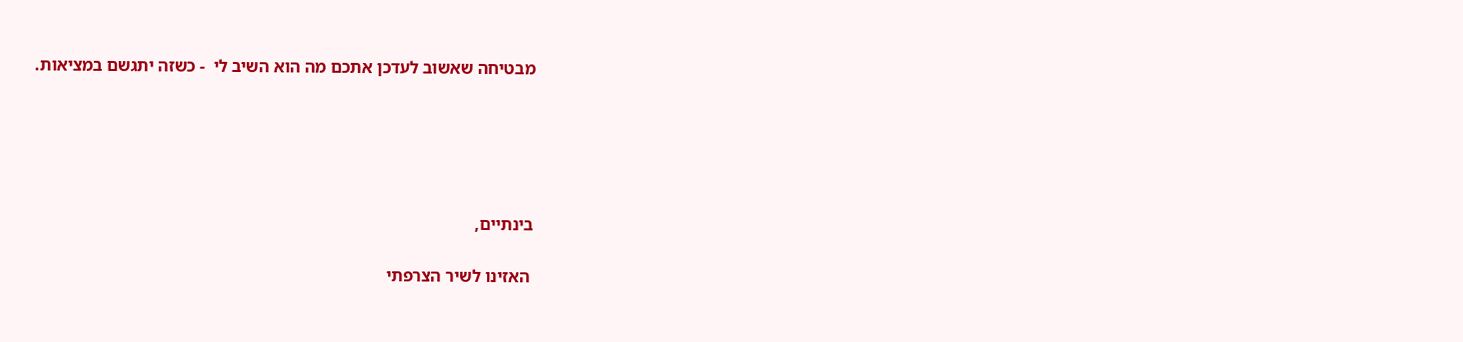מבטיחה שאשוב לעדכן אתכם מה הוא השיב לי  - כשזה יתגשם במציאות.





בינתיים,

 האזינו לשיר הצרפתי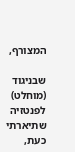המצורף,

שבניגוד (מוחלט) לפנטזיה שתיארתי כעת,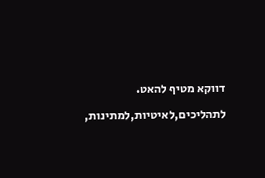דווקא מטיף להאט.

לתהליכים,לאיטיות,למתינות,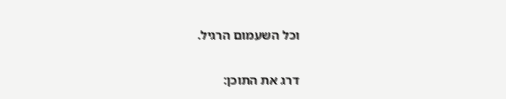וכל השעמום הרגיל.

דרג את התוכן: